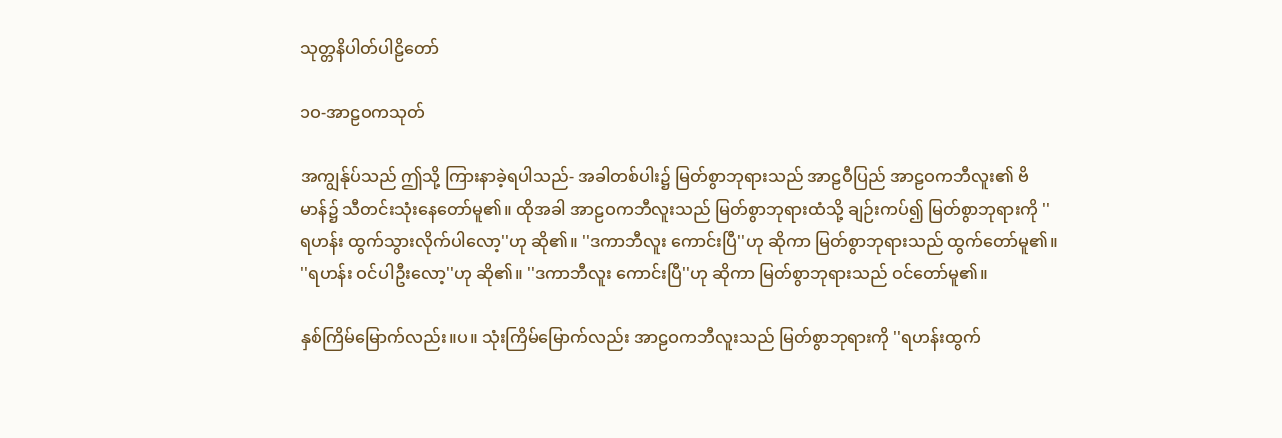သုတ္တနိပါတ်ပါဠိတော်

၁ဝ-အာဠဝကသုတ်

အကျွန်ုပ်သည် ဤသို့ ကြားနာခဲ့ရပါသည်- အခါတစ်ပါး၌ မြတ်စွာဘုရားသည် အာဠဝီပြည် အာဠဝကဘီလူး၏ ဗိမာန်၌ သီတင်းသုံးနေတော်မူ၏။ ထိုအခါ အာဠဝကဘီလူးသည် မြတ်စွာဘုရားထံသို့ ချဉ်းကပ်၍ မြတ်စွာဘုရားကို ''ရဟန်း ထွက်သွားလိုက်ပါလော့''ဟု ဆို၏။ ''ဒကာဘီလူး ကောင်းပြီ''ဟု ဆိုကာ မြတ်စွာဘုရားသည် ထွက်တော်မူ၏။ ''ရဟန်း ဝင်ပါဦးလော့''ဟု ဆို၏။ ''ဒကာဘီလူး ကောင်းပြီ''ဟု ဆိုကာ မြတ်စွာဘုရားသည် ဝင်တော်မူ၏။

နှစ်ကြိမ်မြောက်လည်း။ပ။ သုံးကြိမ်မြောက်လည်း အာဠဝကဘီလူးသည် မြတ်စွာဘုရားကို ''ရဟန်းထွက်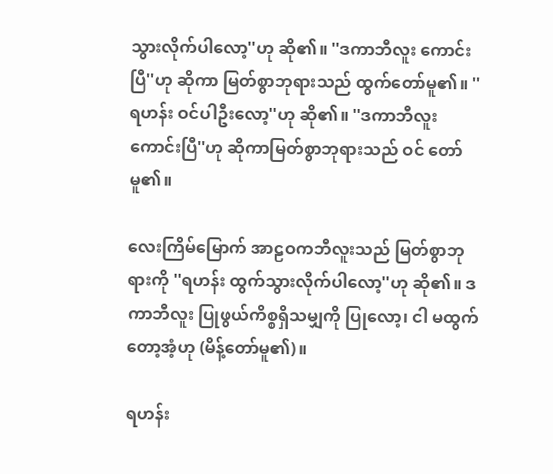သွားလိုက်ပါလော့''ဟု ဆို၏။ ''ဒကာဘီလူး ကောင်းပြီ''ဟု ဆိုကာ မြတ်စွာဘုရားသည် ထွက်တော်မူ၏။ ''ရဟန်း ဝင်ပါဦးလော့''ဟု ဆို၏။ ''ဒကာဘီလူး ကောင်းပြီ''ဟု ဆိုကာမြတ်စွာဘုရားသည် ဝင် တော်မူ၏။

လေးကြိမ်မြောက် အာဠဝကဘီလူးသည် မြတ်စွာဘုရားကို ''ရဟန်း ထွက်သွားလိုက်ပါလော့''ဟု ဆို၏။ ဒကာဘီလူး ပြုဖွယ်ကိစ္စရှိသမျှကို ပြုလော့၊ ငါ မထွက်တော့အံ့ဟု (မိန့်တော်မူ၏)။

ရဟန်း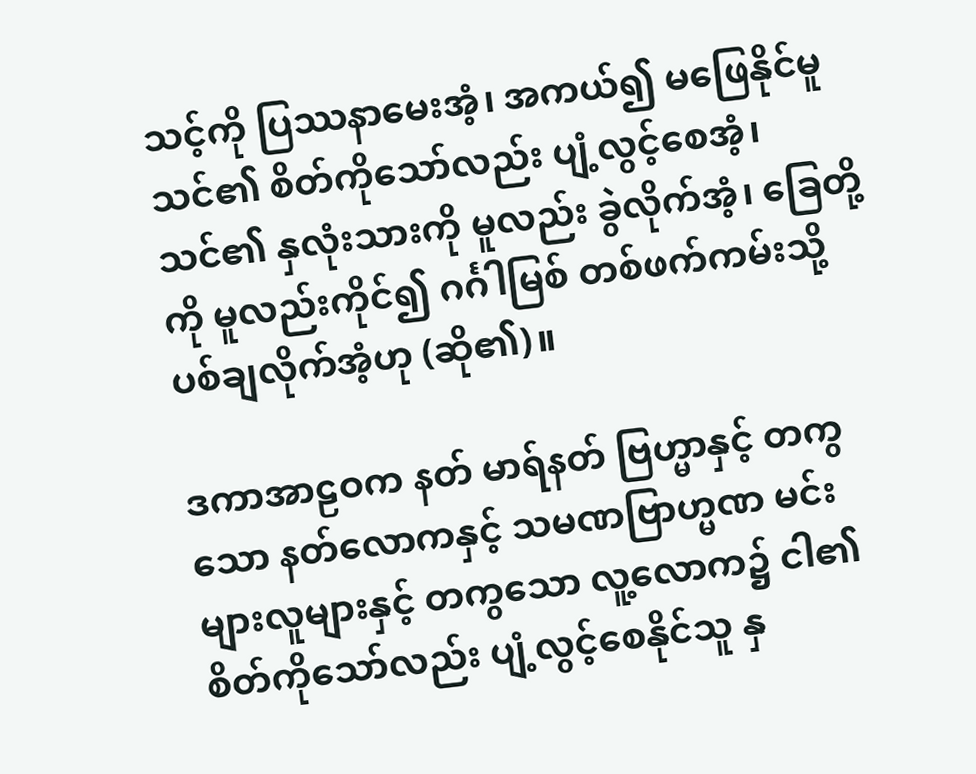သင့်ကို ပြဿနာမေးအံ့၊ အကယ်၍ မဖြေနိုင်မူ သင်၏ စိတ်ကိုသော်လည်း ပျံ့လွင့်စေအံ့၊ သင်၏ နှလုံးသားကို မူလည်း ခွဲလိုက်အံ့၊ ခြေတို့ကို မူလည်းကိုင်၍ ဂင်္ဂါမြစ် တစ်ဖက်ကမ်းသို့ ပစ်ချလိုက်အံ့ဟု (ဆို၏)။

ဒကာအာဠဝက နတ် မာရ်နတ် ဗြဟ္မာနှင့် တကွသော နတ်လောကနှင့် သမဏဗြာဟ္မဏ မင်းများလူများနှင့် တကွသော လူ့လောက၌ ငါ၏စိတ်ကိုသော်လည်း ပျံ့လွင့်စေနိုင်သူ နှ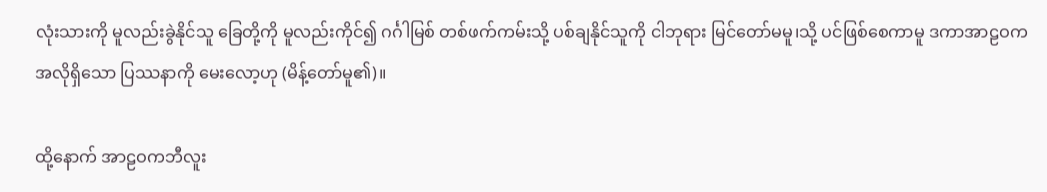လုံးသားကို မူလည်းခွဲနိုင်သူ ခြေတို့ကို မူလည်းကိုင်၍ ဂင်္ဂါမြစ် တစ်ဖက်ကမ်းသို့ ပစ်ချနိုင်သူကို ငါဘုရား မြင်တော်မမူ၊သို့ ပင်ဖြစ်စေကာမူ ဒကာအာဠဝက အလိုရှိသော ပြဿနာကို မေးလော့ဟု (မိန့်တော်မူ၏)။

ထို့နောက် အာဠဝကဘီလူး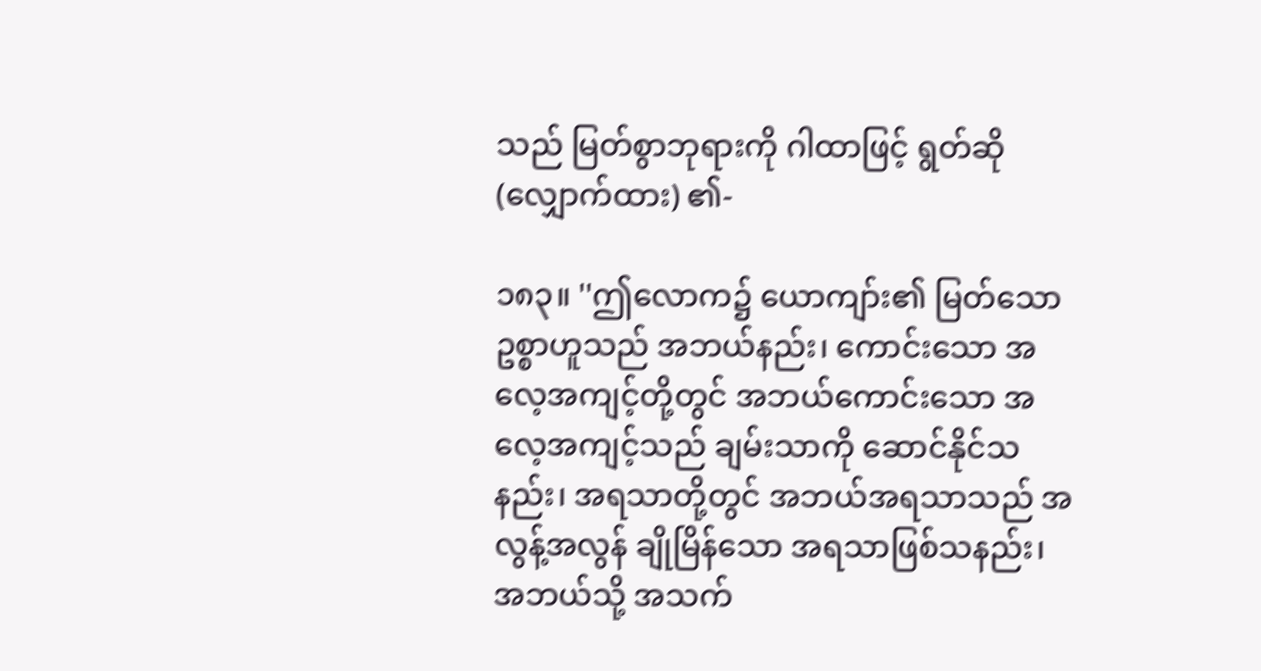သည် မြတ်စွာဘုရားကို ဂါထာဖြင့် ရွတ်ဆို (လျှောက်ထား) ၏-

၁၈၃။ ''ဤလောက၌ ယောကျာ်း၏ မြတ်သော ဥစ္စာဟူသည် အဘယ်နည်း၊ ကောင်းသော အလေ့အကျင့်တို့တွင် အဘယ်ကောင်းသော အလေ့အကျင့်သည် ချမ်းသာကို ဆောင်နိုင်သနည်း၊ အရသာတို့တွင် အဘယ်အရသာသည် အလွန့်အလွန် ချိုမြိန်သော အရသာဖြစ်သနည်း၊ အဘယ်သို့ အသက်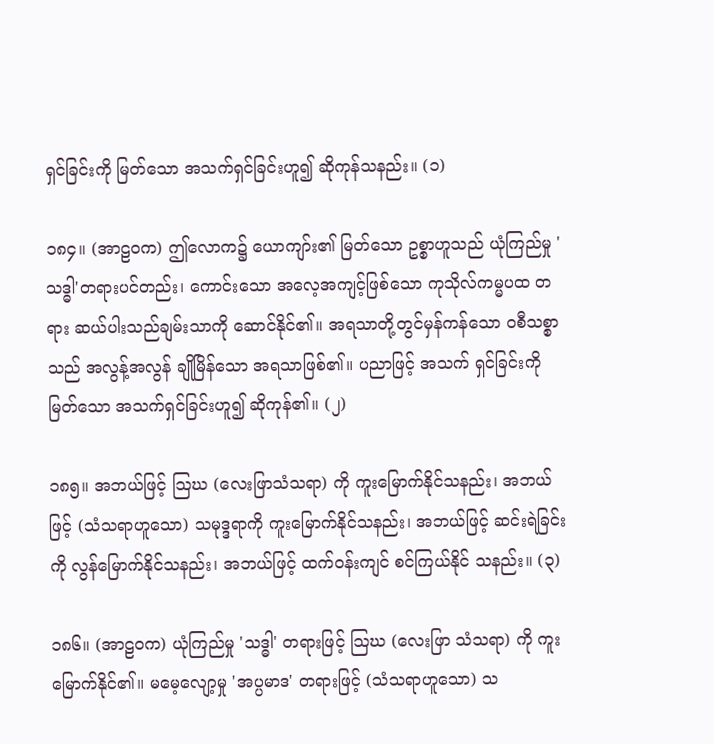ရှင်ခြင်းကို မြတ်သော အသက်ရှင်ခြင်းဟူ၍ ဆိုကုန်သနည်း။ (၁)

၁၈၄။ (အာဠဝက) ဤလောက၌ ယောကျာ်း၏ မြတ်သော ဥစ္စာဟူသည် ယုံကြည်မှု 'သဒ္ဓါ'တရားပင်တည်း၊ ကောင်းသော အလေ့အကျင့်ဖြစ်သော ကုသိုလ်ကမ္မပထ တရား ဆယ်ပါးသည်ချမ်းသာကို ဆောင်နိုင်၏။ အရသာတို့တွင်မှန်ကန်သော ဝစီသစ္စာသည် အလွန့်အလွန် ချိုမြိန်သော အရသာဖြစ်၏။ ပညာဖြင့် အသက် ရှင်ခြင်းကို မြတ်သော အသက်ရှင်ခြင်းဟူ၍ ဆိုကုန်၏။ (၂)

၁၈၅။ အဘယ်ဖြင့် သြဃ (လေးဖြာသံသရာ) ကို ကူးမြောက်နိုင်သနည်း၊ အဘယ်ဖြင့် (သံသရာဟူသော) သမုဒ္ဒရာကို ကူးမြောက်နိုင်သနည်း၊ အဘယ်ဖြင့် ဆင်းရဲခြင်းကို လွန်မြောက်နိုင်သနည်း၊ အဘယ်ဖြင့် ထက်ဝန်းကျင် စင်ကြယ်နိုင် သနည်း။ (၃)

၁၈၆။ (အာဠဝက) ယုံကြည်မှု 'သဒ္ဓါ' တရားဖြင့် သြဃ (လေးဖြာ သံသရာ) ကို ကူးမြောက်နိုင်၏။ မမေ့လျော့မှု 'အပ္ပမာဒ' တရားဖြင့် (သံသရာဟူသော) သ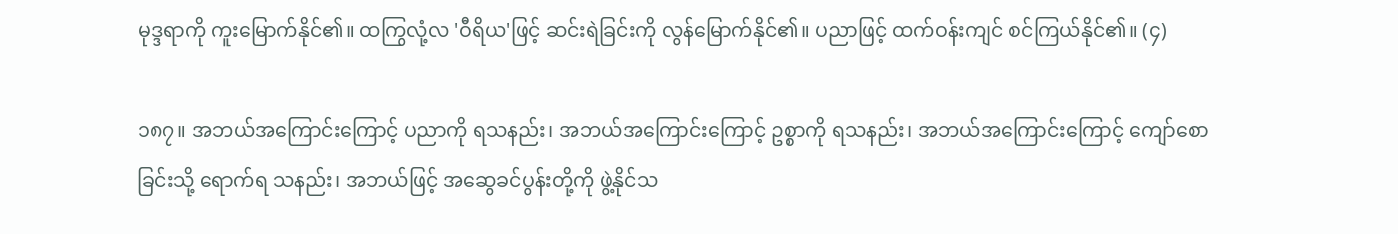မုဒ္ဒရာကို ကူးမြောက်နိုင်၏။ ထကြွလုံ့လ 'ဝီရိယ'ဖြင့် ဆင်းရဲခြင်းကို လွန်မြောက်နိုင်၏။ ပညာဖြင့် ထက်ဝန်းကျင် စင်ကြယ်နိုင်၏။ (၄)

၁၈၇။ အဘယ်အကြောင်းကြောင့် ပညာကို ရသနည်း၊ အဘယ်အကြောင်းကြောင့် ဥစ္စာကို ရသနည်း၊ အဘယ်အကြောင်းကြောင့် ကျော်စောခြင်းသို့ ရောက်ရ သနည်း၊ အဘယ်ဖြင့် အဆွေခင်ပွန်းတို့ကို ဖွဲ့နိုင်သ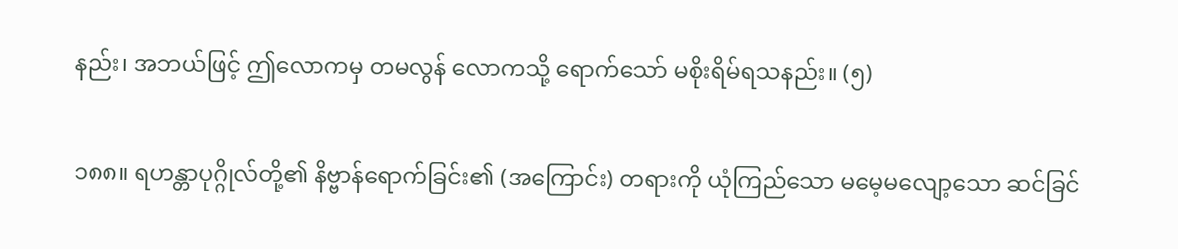နည်း၊ အဘယ်ဖြင့် ဤလောကမှ တမလွန် လောကသို့ ရောက်သော် မစိုးရိမ်ရသနည်း။ (၅)

၁၈၈။ ရဟန္တာပုဂ္ဂိုလ်တို့၏ နိဗ္ဗာန်ရောက်ခြင်း၏ (အကြောင်း) တရားကို ယုံကြည်သော မမေ့မလျော့သော ဆင်ခြင်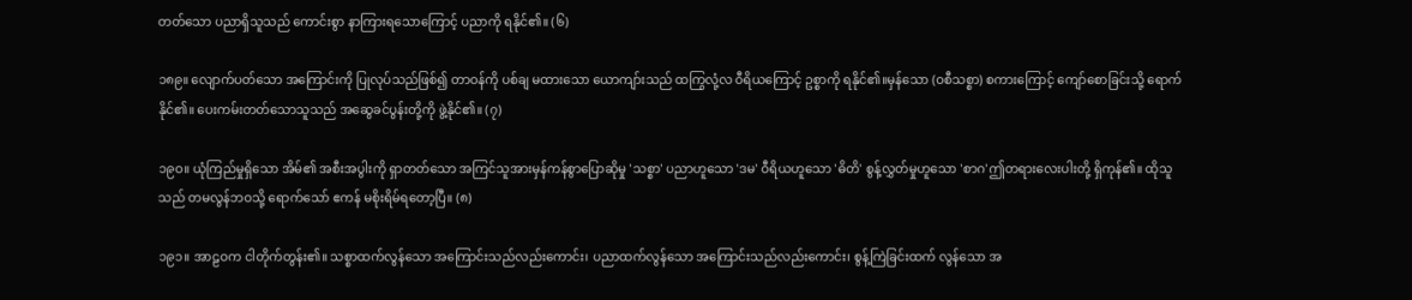တတ်သော ပညာရှိသူသည် ကောင်းစွာ နာကြားရသောကြောင့် ပညာကို ရနိုင်၏။ (၆)

၁၈၉။ လျောက်ပတ်သော အကြောင်းကို ပြုလုပ်သည်ဖြစ်၍ တာဝန်ကို ပစ်ချ မထားသော ယောကျာ်းသည် ထကြွလုံ့လ ဝီရိယကြောင့် ဥစ္စာကို ရနိုင်၏။မှန်သော (ဝစီသစ္စာ) စကားကြောင့် ကျော်စောခြင်းသို့ ရောက်နိုင်၏။ ပေးကမ်းတတ်သောသူသည် အဆွေခင်ပွန်းတို့ကို ဖွဲ့နိုင်၏။ (၇)

၁၉ဝ။ ယုံကြည်မှုရှိသော အိမ်၏ အစီးအပွါးကို ရှာတတ်သော အကြင်သူအားမှန်ကန်စွာပြောဆိုမှု 'သစ္စာ' ပညာဟူသော 'ဒမ' ဝီရိယဟူသော 'ဓိတိ' စွန့်လွှတ်မှုဟူသော 'စာဂ'ဤတရားလေးပါးတို့ ရှိကုန်၏။ ထိုသူသည် တမလွန်ဘဝသို့ ရောက်သော် ဧကန် မစိုးရိမ်ရတော့ပြီ။ (၈)

၁၉၁။ အာဠဝက ငါတိုက်တွန်း၏။ သစ္စာထက်လွန်သော အကြောင်းသည်လည်းကောင်း၊ ပညာထက်လွန်သော အကြောင်းသည်လည်းကောင်း၊ စွန့်ကြဲခြင်းထက် လွန်သော အ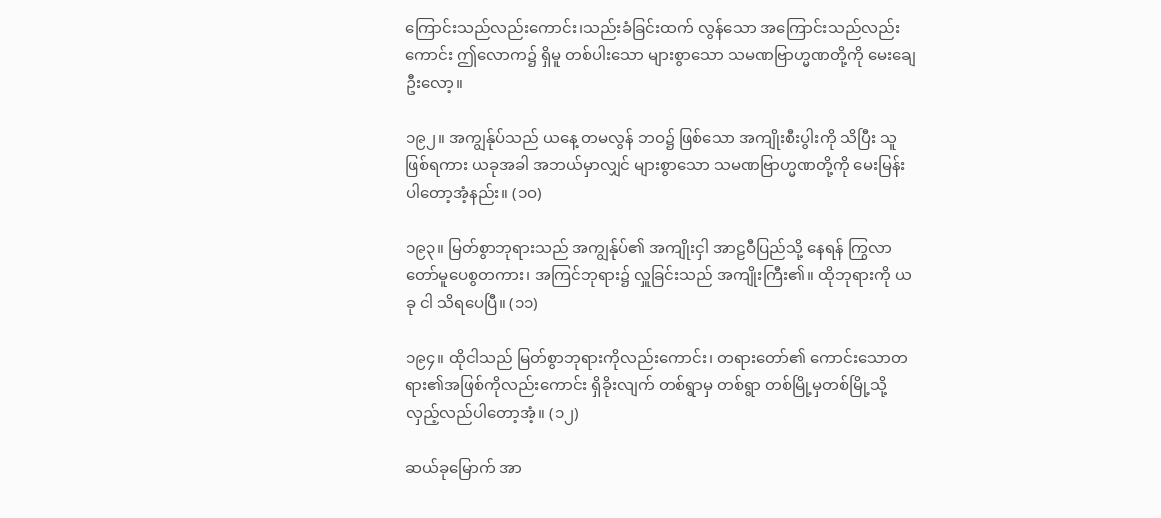ကြောင်းသည်လည်းကောင်း၊သည်းခံခြင်းထက် လွန်သော အကြောင်းသည်လည်းကောင်း ဤလောက၌ ရှိမူ တစ်ပါးသော များစွာသော သမဏဗြာဟ္မဏတို့ကို မေးချေဦးလော့။

၁၉၂။ အကျွန်ုပ်သည် ယနေ့ တမလွန် ဘဝ၌ ဖြစ်သော အကျိုးစီးပွါးကို သိပြီး သူ ဖြစ်ရကား ယခုအခါ အဘယ်မှာလျှင် များစွာသော သမဏဗြာဟ္မဏတို့ကို မေးမြန်းပါတော့အံ့နည်း။ (၁ဝ)

၁၉၃။ မြတ်စွာဘုရားသည် အကျွန်ုပ်၏ အကျိုးငှါ အာဠဝီပြည်သို့ နေရန် ကြွလာ တော်မူပေစွတကား၊ အကြင်ဘုရား၌ လှူခြင်းသည် အကျိုးကြီး၏။ ထိုဘုရားကို ယခု ငါ သိရပေပြီ။ (၁၁)

၁၉၄။ ထိုငါသည် မြတ်စွာဘုရားကိုလည်းကောင်း၊ တရားတော်၏ ကောင်းသောတရား၏အဖြစ်ကိုလည်းကောင်း ရှိခိုးလျက် တစ်ရွာမှ တစ်ရွာ တစ်မြို့မှတစ်မြို့သို့ လှည့်လည်ပါတော့အံ့။ (၁၂)

ဆယ်ခုမြောက် အာ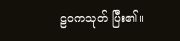ဠဝကသုတ် ပြီး၏။